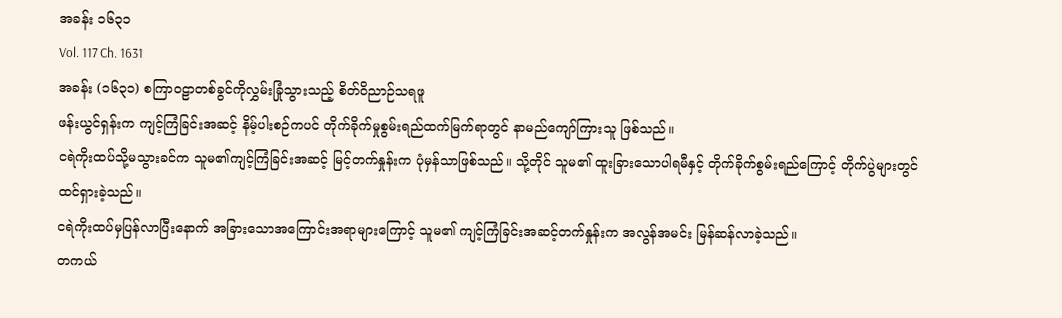အခန်း ၁၆၃၁
Vol. 117 Ch. 1631
အခန်း (၁၆၃၁) စကြာဝဠာတစ်ခွင်ကိုလွှမ်းခြုံသွားသည့် စိတ်ဝိညာဉ်သရဖူ
ဖန်းယွင်ရှန်းက ကျင့်ကြံခြင်းအဆင့် နိမ့်ပါးစဉ်ကပင် တိုက်ခိုက်မှုစွမ်းရည်ထက်မြက်ရာတွင် နာမည်ကျော်ကြားသူ ဖြစ်သည်။
ငရဲကိုးထပ်သို့မသွားခင်က သူမ၏ကျင့်ကြံခြင်းအဆင့် မြင့်တက်နှုန်းက ပုံမှန်သာဖြစ်သည်။ သို့တိုင် သူမ၏ ထူးခြားသောပါရမီနှင့် တိုက်ခိုက်စွမ်းရည်ကြောင့် တိုက်ပွဲများတွင် ထင်ရှားခဲ့သည်။
ငရဲကိုးထပ်မှပြန်လာပြီးနောက် အခြားသောအကြောင်းအရာများကြောင့် သူမ၏ ကျင့်ကြံခြင်းအဆင့်တက်နှုန်းက အလွန်အမင်း မြန်ဆန်လာခဲ့သည်။
တကယ်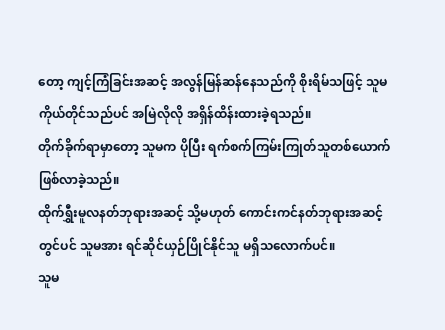တော့ ကျင့်ကြံခြင်းအဆင့် အလွန်မြန်ဆန်နေသည်ကို စိုးရိမ်သဖြင့် သူမကိုယ်တိုင်သည်ပင် အမြဲလိုလို အရှိန်ထိန်းထားခဲ့ရသည်။
တိုက်ခိုက်ရာမှာတော့ သူမက ပိုပြီး ရက်စက်ကြမ်းကြုတ်သူတစ်ယောက် ဖြစ်လာခဲ့သည်။
ထိုက်ရွှီးမူလနတ်ဘုရားအဆင့် သို့မဟုတ် ကောင်းကင်နတ်ဘုရားအဆင့်တွင်ပင် သူမအား ရင်ဆိုင်ယှဉ်ပြိုင်နိုင်သူ မရှိသလောက်ပင်။
သူမ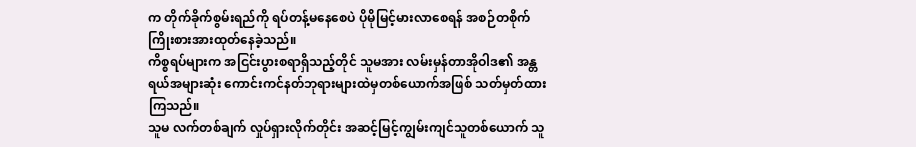က တိုက်ခိုက်စွမ်းရည်ကို ရပ်တန့်မနေစေပဲ ပိုမိုမြင့်မားလာစေရန် အစဉ်တစိုက် ကြိုးစားအားထုတ်နေခဲ့သည်။
ကိစ္စရပ်များက အငြင်းပွားစရာရှိသည့်တိုင် သူမအား လမ်းမှန်တာအိုဝါဒ၏ အန္တရယ်အများဆုံး ကောင်းကင်နတ်ဘုရားများထဲမှတစ်ယောက်အဖြစ် သတ်မှတ်ထားကြသည်။
သူမ လက်တစ်ချက် လှုပ်ရှားလိုက်တိုင်း အဆင့်မြင့်ကျွမ်းကျင်သူတစ်ယောက် သူ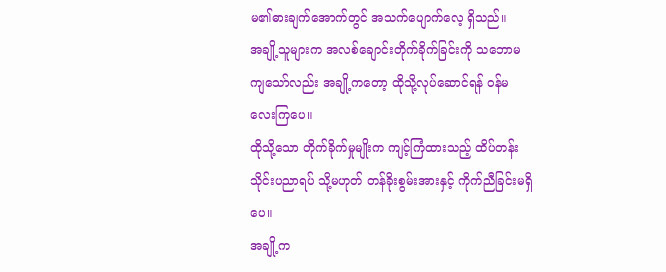မ၏ဓားချက်အောက်တွင် အသက်ပျောက်လေ့ ရှိသည်။
အချို့သူများက အလစ်ချောင်းတိုက်ခိုက်ခြင်းကို သဘောမကျသော်လည်း အချို့ကတော့ ထိုသို့လုပ်ဆောင်ရန် ဝန်မလေးကြပေ။
ထိုသို့သော တိုက်ခိုက်မှုမျိုးက ကျင့်ကြံထားသည့် ထိပ်တန်းသိုင်းပညာရပ် သို့မဟုတ် တန်ခိုးစွမ်းအားနှင့် ကိုက်ညီခြင်းမရှိပေ။
အချို့က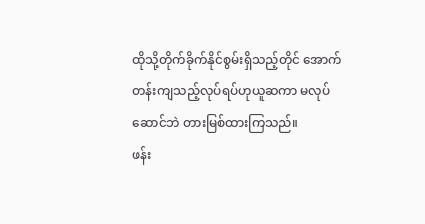ထိုသို့တိုက်ခိုက်နိုင်စွမ်းရှိသည့်တိုင် အောက်တန်းကျသည့်လုပ်ရပ်ဟုယူဆကာ မလုပ်ဆောင်ဘဲ တားမြစ်ထားကြသည်။
ဖန်း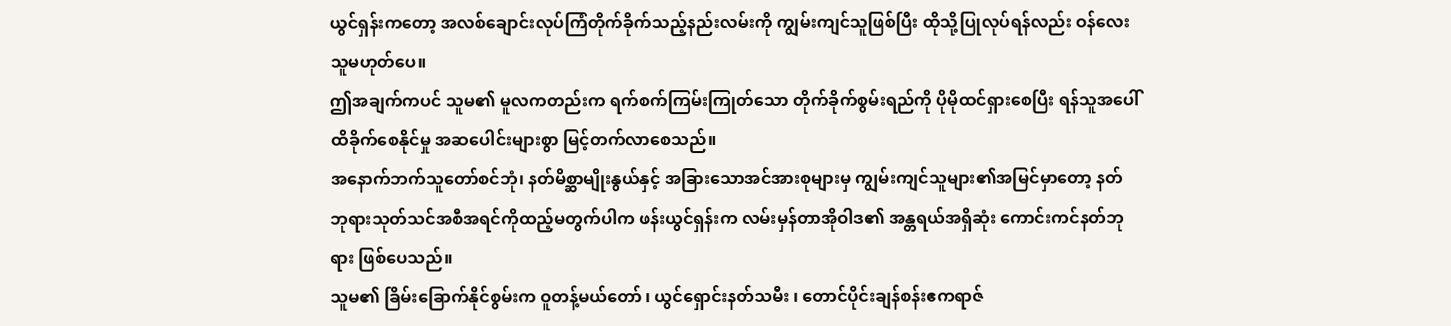ယွင်ရှန်းကတော့ အလစ်ချောင်းလုပ်ကြံတိုက်ခိုက်သည့်နည်းလမ်းကို ကျွမ်းကျင်သူဖြစ်ပြီး ထိုသို့ပြုလုပ်ရန်လည်း ဝန်လေးသူမဟုတ်ပေ။
ဤအချက်ကပင် သူမ၏ မူလကတည်းက ရက်စက်ကြမ်းကြုတ်သော တိုက်ခိုက်စွမ်းရည်ကို ပိုမိုထင်ရှားစေပြီး ရန်သူအပေါ် ထိခိုက်စေနိုင်မှု အဆပေါင်းများစွာ မြင့်တက်လာစေသည်။
အနောက်ဘက်သူတော်စင်ဘုံ၊ နတ်မိစ္ဆာမျိုးနွယ်နှင့် အခြားသောအင်အားစုများမှ ကျွမ်းကျင်သူများ၏အမြင်မှာတော့ နတ်ဘုရားသုတ်သင်အစီအရင်ကိုထည့်မတွက်ပါက ဖန်းယွင်ရှန်းက လမ်းမှန်တာအိုဝါဒ၏ အန္တရယ်အရှိဆုံး ကောင်းကင်နတ်ဘုရား ဖြစ်ပေသည်။
သူမ၏ ခြိမ်းခြောက်နိုင်စွမ်းက ဝူတန့်မယ်တော် ၊ ယွင်ရှောင်းနတ်သမီး ၊ တောင်ပိုင်းချန်စန်းဧကရာဇ်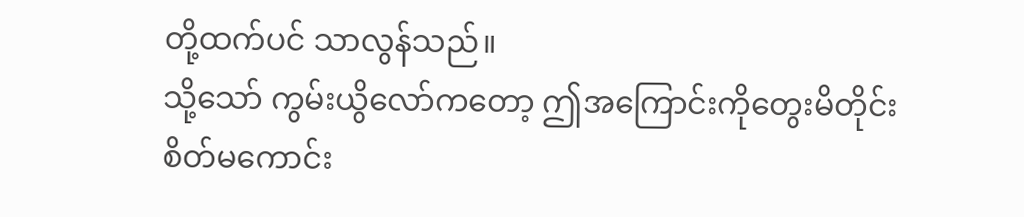တို့ထက်ပင် သာလွန်သည်။
သို့သော် ကွမ်းယွိလော်ကတော့ ဤအကြောင်းကိုတွေးမိတိုင်း စိတ်မကောင်း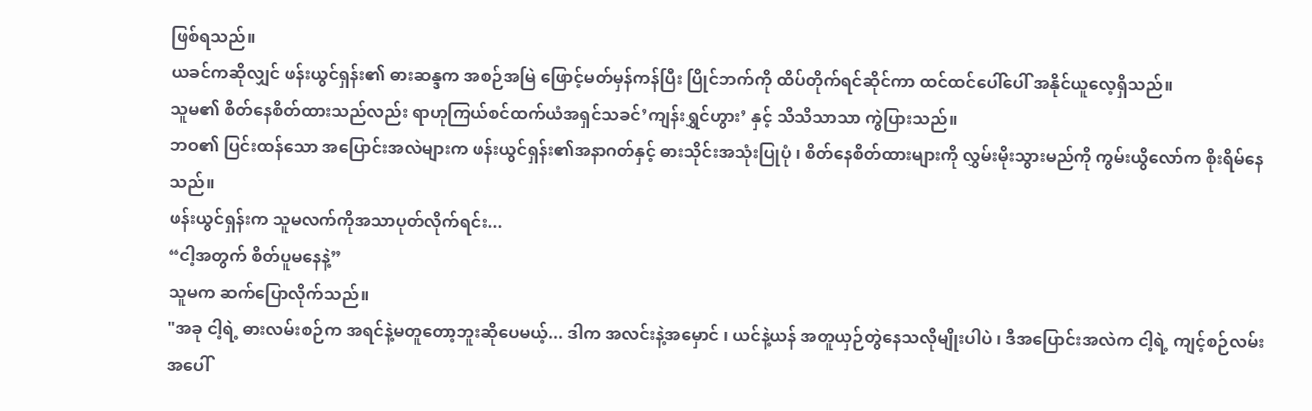ဖြစ်ရသည်။
ယခင်ကဆိုလျှင် ဖန်းယွင်ရှန်း၏ ဓားဆန္ဒက အစဉ်အမြဲ ဖြောင့်မတ်မှန်ကန်ပြီး ပြိုင်ဘက်ကို ထိပ်တိုက်ရင်ဆိုင်ကာ ထင်ထင်ပေါ်ပေါ် အနိုင်ယူလေ့ရှိသည်။
သူမ၏ စိတ်နေစိတ်ထားသည်လည်း ရာဟုကြယ်စင်ထက်ယံအရှင်သခင်’ကျန်းရွှင်ဟွား’ နှင့် သိသိသာသာ ကွဲပြားသည်။
ဘဝ၏ ပြင်းထန်သော အပြောင်းအလဲများက ဖန်းယွင်ရှန်း၏အနာဂတ်နှင့် ဓားသိုင်းအသုံးပြုပုံ ၊ စိတ်နေစိတ်ထားများကို လွှမ်းမိုးသွားမည်ကို ကွမ်းယွိလော်က စိုးရိမ်နေသည်။
ဖန်းယွင်ရှန်းက သူမလက်ကိုအသာပုတ်လိုက်ရင်း...
“ငါ့အတွက် စိတ်ပူမနေနဲ့”
သူမက ဆက်ပြောလိုက်သည်။
"အခု ငါ့ရဲ့ ဓားလမ်းစဉ်က အရင်နဲ့မတူတော့ဘူးဆိုပေမယ့်... ဒါက အလင်းနဲ့အမှောင် ၊ ယင်နဲ့ယန် အတူယှဉ်တွဲနေသလိုမျိုးပါပဲ ၊ ဒီအပြောင်းအလဲက ငါ့ရဲ့ ကျင့်စဉ်လမ်းအပေါ်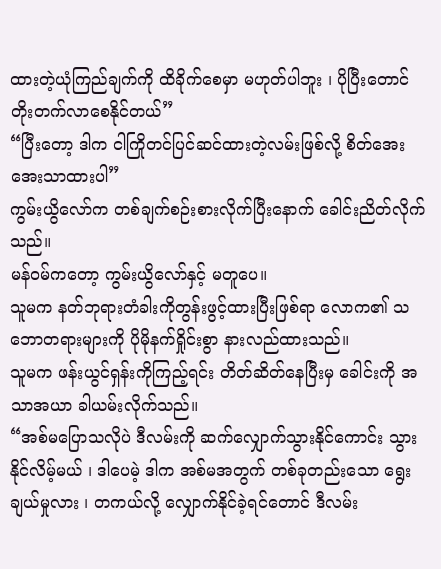ထားတဲ့ယုံကြည်ချက်ကို ထိခိုက်စေမှာ မဟုတ်ပါဘူး ၊ ပိုပြီးတောင် တိုးတက်လာစေနိုင်တယ်”
“ပြီးတော့ ဒါက ငါကြိုတင်ပြင်ဆင်ထားတဲ့လမ်းဖြစ်လို့ စိတ်အေးအေးသာထားပါ”
ကွမ်းယွိလော်က တစ်ချက်စဉ်းစားလိုက်ပြီးနောက် ခေါင်းညိတ်လိုက်သည်။
မန်ဝမ်ကတော့ ကွမ်းယွိလော်နှင့် မတူပေ။
သူမက နတ်ဘုရားတံခါးကိုတွန်းဖွင့်ထားပြီးဖြစ်ရာ လောက၏ သဘောတရားများကို ပိုမိုနက်ရှိုင်းစွာ နားလည်ထားသည်။
သူမက ဖန်းယွင်ရှန်းကိုကြည့်ရင်း တိတ်ဆိတ်နေပြီးမှ ခေါင်းကို အသာအယာ ခါယမ်းလိုက်သည်။
“အစ်မပြောသလိုပဲ ဒီလမ်းကို ဆက်လျှောက်သွားနိုင်ကောင်း သွားနိုင်လိမ့်မယ် ၊ ဒါပေမဲ့ ဒါက အစ်မအတွက် တစ်ခုတည်းသော ရွေးချယ်မှုလား ၊ တကယ်လို့ လျှောက်နိုင်ခဲ့ရင်တောင် ဒီလမ်း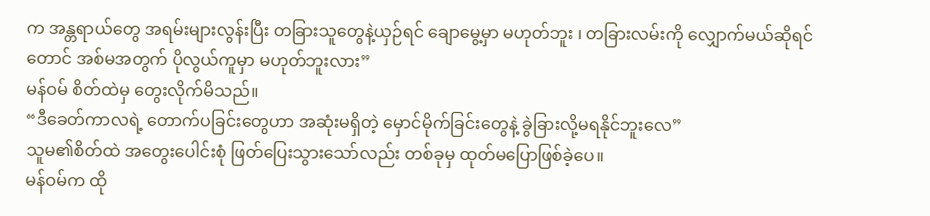က အန္တရာယ်တွေ အရမ်းများလွန်းပြီး တခြားသူတွေနဲ့ယှဉ်ရင် ချောမွေ့မှာ မဟုတ်ဘူး ၊ တခြားလမ်းကို လျှောက်မယ်ဆိုရင်တောင် အစ်မအတွက် ပိုလွယ်ကူမှာ မဟုတ်ဘူးလား”
မန်ဝမ် စိတ်ထဲမှ တွေးလိုက်မိသည်။
“ဒီခေတ်ကာလရဲ့ တောက်ပခြင်းတွေဟာ အဆုံးမရှိတဲ့ မှောင်မိုက်ခြင်းတွေနဲ့ ခွဲခြားလို့မရနိုင်ဘူးလေ”
သူမ၏စိတ်ထဲ အတွေးပေါင်းစုံ ဖြတ်ပြေးသွားသော်လည်း တစ်ခုမှ ထုတ်မပြောဖြစ်ခဲ့ပေ။
မန်ဝမ်က ထို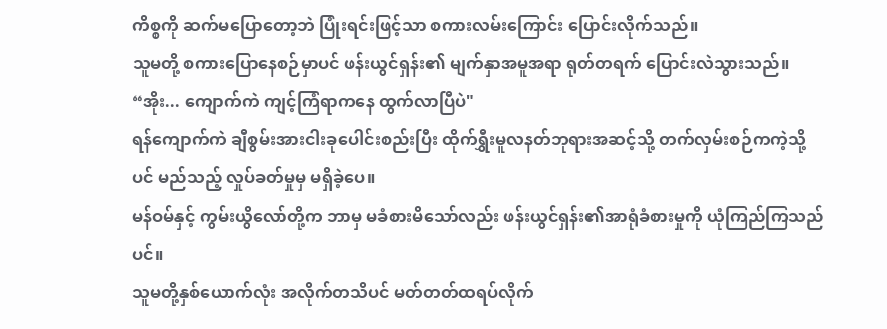ကိစ္စကို ဆက်မပြောတော့ဘဲ ပြုံးရင်းဖြင့်သာ စကားလမ်းကြောင်း ပြောင်းလိုက်သည်။
သူမတို့ စကားပြောနေစဉ်မှာပင် ဖန်းယွင်ရှန်း၏ မျက်နှာအမူအရာ ရုတ်တရက် ပြောင်းလဲသွားသည်။
“အိုး... ကျောက်ကဲ ကျင့်ကြံရာကနေ ထွက်လာပြီပဲ"
ရန်ကျောက်ကဲ ချီစွမ်းအားငါးခုပေါင်းစည်းပြီး ထိုက်ရွှီးမူလနတ်ဘုရားအဆင့်သို့ တက်လှမ်းစဉ်ကကဲ့သို့ပင် မည်သည့် လှုပ်ခတ်မှုမှ မရှိခဲ့ပေ။
မန်ဝမ်နှင့် ကွမ်းယွိလော်တို့က ဘာမှ မခံစားမိသော်လည်း ဖန်းယွင်ရှန်း၏အာရုံခံစားမှုကို ယုံကြည်ကြသည်ပင်။
သူမတို့နှစ်ယောက်လုံး အလိုက်တသိပင် မတ်တတ်ထရပ်လိုက်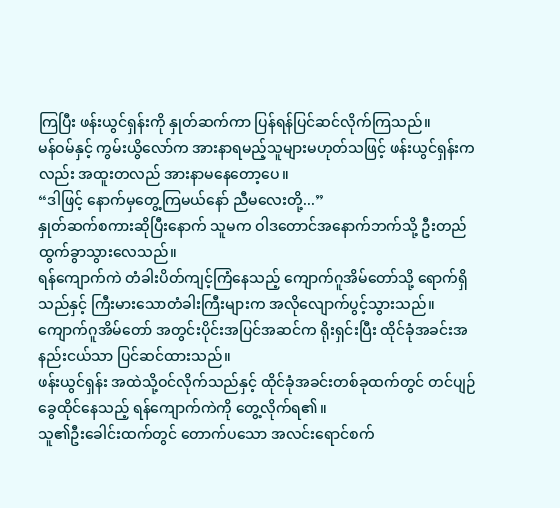ကြပြီး ဖန်းယွင်ရှန်းကို နှုတ်ဆက်ကာ ပြန်ရန်ပြင်ဆင်လိုက်ကြသည်။
မန်ဝမ်နှင့် ကွမ်းယွိလော်က အားနာရမည့်သူများမဟုတ်သဖြင့် ဖန်းယွင်ရှန်းကလည်း အထူးတလည် အားနာမနေတော့ပေ။
“ဒါဖြင့် နောက်မှတွေ့ကြမယ်နော် ညီမလေးတို့...”
နှုတ်ဆက်စကားဆိုပြီးနောက် သူမက ဝါဒတောင်အနောက်ဘက်သို့ ဦးတည်ထွက်ခွာသွားလေသည်။
ရန်ကျောက်ကဲ တံခါးပိတ်ကျင့်ကြံနေသည့် ကျောက်ဂူအိမ်တော်သို့ ရောက်ရှိသည်နှင့် ကြီးမားသောတံခါးကြီးများက အလိုလျောက်ပွင့်သွားသည်။
ကျောက်ဂူအိမ်တော် အတွင်းပိုင်းအပြင်အဆင်က ရိုးရှင်းပြီး ထိုင်ခုံအခင်းအနည်းငယ်သာ ပြင်ဆင်ထားသည်။
ဖန်းယွင်ရှန်း အထဲသို့ဝင်လိုက်သည်နှင့် ထိုင်ခုံအခင်းတစ်ခုထက်တွင် တင်ပျဉ်ခွေထိုင်နေသည့် ရန်ကျောက်ကဲကို တွေ့လိုက်ရ၏။
သူ၏ဦးခေါင်းထက်တွင် တောက်ပသော အလင်းရောင်စက်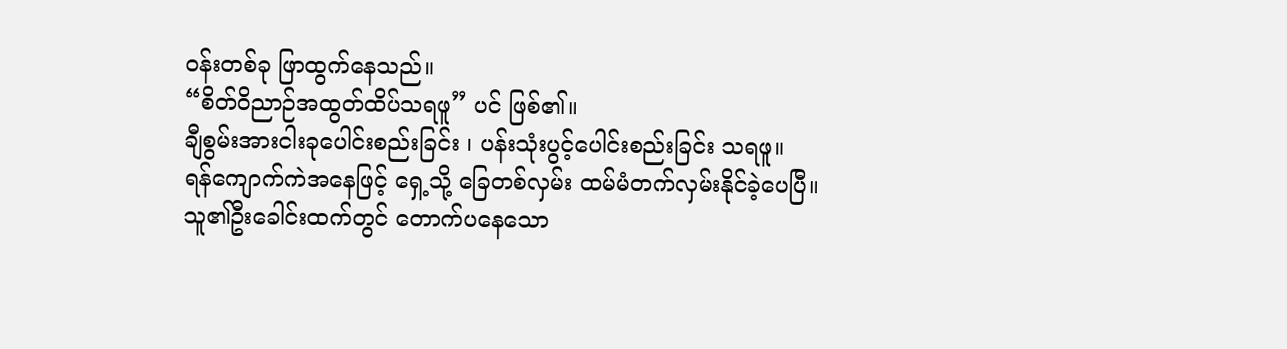ဝန်းတစ်ခု ဖြာထွက်နေသည်။
“စိတ်ဝိညာဉ်အထွတ်ထိပ်သရဖူ” ပင် ဖြစ်၏။
ချီစွမ်းအားငါးခုပေါင်းစည်းခြင်း ၊ ပန်းသုံးပွင့်ပေါင်းစည်းခြင်း သရဖူ။
ရန်ကျောက်ကဲအနေဖြင့် ရှေ့သို့ ခြေတစ်လှမ်း ထမ်မံတက်လှမ်းနိုင်ခဲ့ပေပြီ။
သူ၏ဦးခေါင်းထက်တွင် တောက်ပနေသော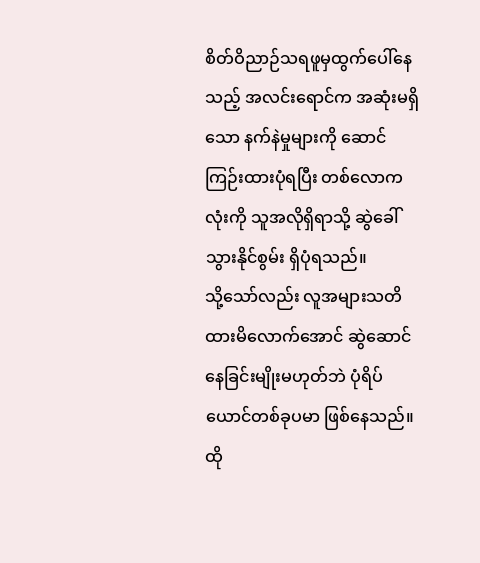စိတ်ဝိညာဉ်သရဖူမှထွက်ပေါ်နေသည့် အလင်းရောင်က အဆုံးမရှိသော နက်နဲမှုများကို ဆောင်ကြဉ်းထားပုံရပြီး တစ်လောကလုံးကို သူအလိုရှိရာသို့ ဆွဲခေါ်သွားနိုင်စွမ်း ရှိပုံရသည်။
သို့သော်လည်း လူအများသတိထားမိလောက်အောင် ဆွဲဆောင်နေခြင်းမျိုးမဟုတ်ဘဲ ပုံရိပ်ယောင်တစ်ခုပမာ ဖြစ်နေသည်။
ထို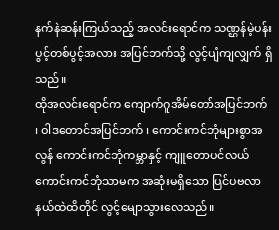နက်နဲဆန်းကြယ်သည့် အလင်းရောင်က သဏ္ဌန်မဲ့ပန်းပွင့်တစ်ပွင့်အလား အပြင်ဘက်သို့ လွင့်ပျံကျလျှက် ရှိသည်။
ထိုအလင်းရောင်က ကျောက်ဂူအိမ်တော်အပြင်ဘက် ၊ ဝါဒတောင်အပြင်ဘက် ၊ ကောင်းကင်ဘုံများစွာအလွန် ကောင်းကင်ဘုံကမ္ဘာနှင့် ကျူတောပင်လယ်ကောင်းကင်ဘုံသာမက အဆုံးမရှိသော ပြင်ပဗလာနယ်ထဲထိတိုင် လွင့်မျောသွားလေသည်။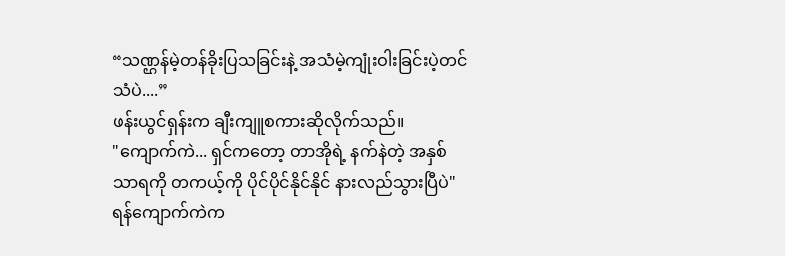“သဏ္ဌန်မဲ့တန်ခိုးပြသခြင်းနဲ့ အသံမဲ့ကျုံးဝါးခြင်းပဲ့တင်သံပဲ....”
ဖန်းယွင်ရှန်းက ချီးကျူစကားဆိုလိုက်သည်။
"ကျောက်ကဲ... ရှင်ကတော့ တာအိုရဲ့ နက်နဲတဲ့ အနှစ်သာရကို တကယ့်ကို ပိုင်ပိုင်နိုင်နိုင် နားလည်သွားပြီပဲ"
ရန်ကျောက်ကဲက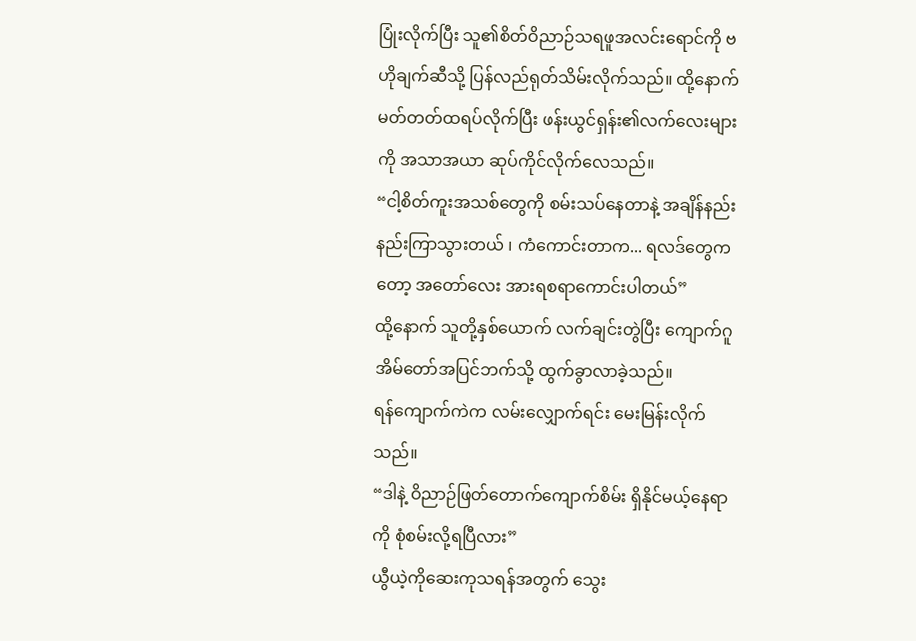ပြုံးလိုက်ပြီး သူ၏စိတ်ဝိညာဉ်သရဖူအလင်းရောင်ကို ဗဟိုချက်ဆီသို့ ပြန်လည်ရုတ်သိမ်းလိုက်သည်။ ထို့နောက် မတ်တတ်ထရပ်လိုက်ပြီး ဖန်းယွင်ရှန်း၏လက်လေးများကို အသာအယာ ဆုပ်ကိုင်လိုက်လေသည်။
“ငါ့စိတ်ကူးအသစ်တွေကို စမ်းသပ်နေတာနဲ့ အချိန်နည်းနည်းကြာသွားတယ် ၊ ကံကောင်းတာက... ရလဒ်တွေကတော့ အတော်လေး အားရစရာကောင်းပါတယ်”
ထို့နောက် သူတို့နှစ်ယောက် လက်ချင်းတွဲပြီး ကျောက်ဂူအိမ်တော်အပြင်ဘက်သို့ ထွက်ခွာလာခဲ့သည်။
ရန်ကျောက်ကဲက လမ်းလျှောက်ရင်း မေးမြန်းလိုက်သည်။
“ဒါနဲ့ ဝိညာဉ်ဖြတ်တောက်ကျောက်စိမ်း ရှိနိုင်မယ့်နေရာကို စုံစမ်းလို့ရပြီလား”
ယွီယဲ့ကိုဆေးကုသရန်အတွက် သွေး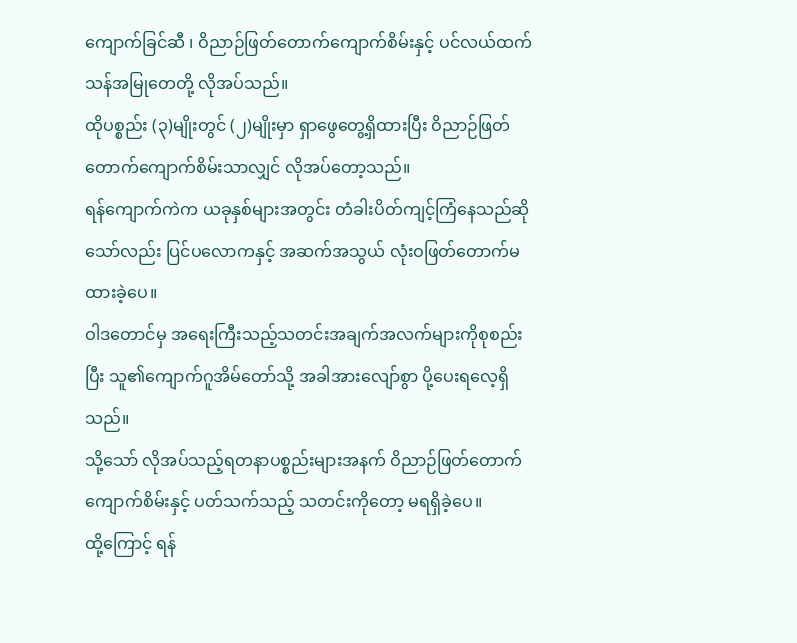ကျောက်ခြင်ဆီ ၊ ဝိညာဉ်ဖြတ်တောက်ကျောက်စိမ်းနှင့် ပင်လယ်ထက်သန်အမြုတေတို့ လိုအပ်သည်။
ထိုပစ္စည်း (၃)မျိုးတွင် (၂)မျိုးမှာ ရှာဖွေတွေ့ရှိထားပြီး ဝိညာဉ်ဖြတ်တောက်ကျောက်စိမ်းသာလျှင် လိုအပ်တော့သည်။
ရန်ကျောက်ကဲက ယခုနှစ်များအတွင်း တံခါးပိတ်ကျင့်ကြံနေသည်ဆိုသော်လည်း ပြင်ပလောကနှင့် အဆက်အသွယ် လုံးဝဖြတ်တောက်မထားခဲ့ပေ။
ဝါဒတောင်မှ အရေးကြီးသည့်သတင်းအချက်အလက်များကိုစုစည်းပြီး သူ၏ကျောက်ဂူအိမ်တော်သို့ အခါအားလျော်စွာ ပို့ပေးရလေ့ရှိသည်။
သို့သော် လိုအပ်သည့်ရတနာပစ္စည်းများအနက် ဝိညာဉ်ဖြတ်တောက်ကျောက်စိမ်းနှင့် ပတ်သက်သည့် သတင်းကိုတော့ မရရှိခဲ့ပေ။
ထို့ကြောင့် ရန်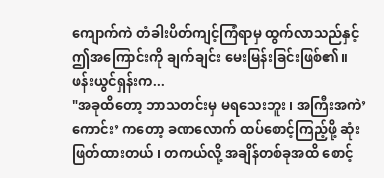ကျောက်ကဲ တံခါးပိတ်ကျင့်ကြံရာမှ ထွက်လာသည်နှင့် ဤအကြောင်းကို ချက်ချင်း မေးမြန်းခြင်းဖြစ်၏။
ဖန်းယွင်ရှန်းက...
"အခုထိတော့ ဘာသတင်းမှ မရသေးဘူး ၊ အကြီးအကဲ’ကောင်း’ ကတော့ ခဏလောက် ထပ်စောင့်ကြည့်ဖို့ ဆုံးဖြတ်ထားတယ် ၊ တကယ်လို့ အချိန်တစ်ခုအထိ စောင့်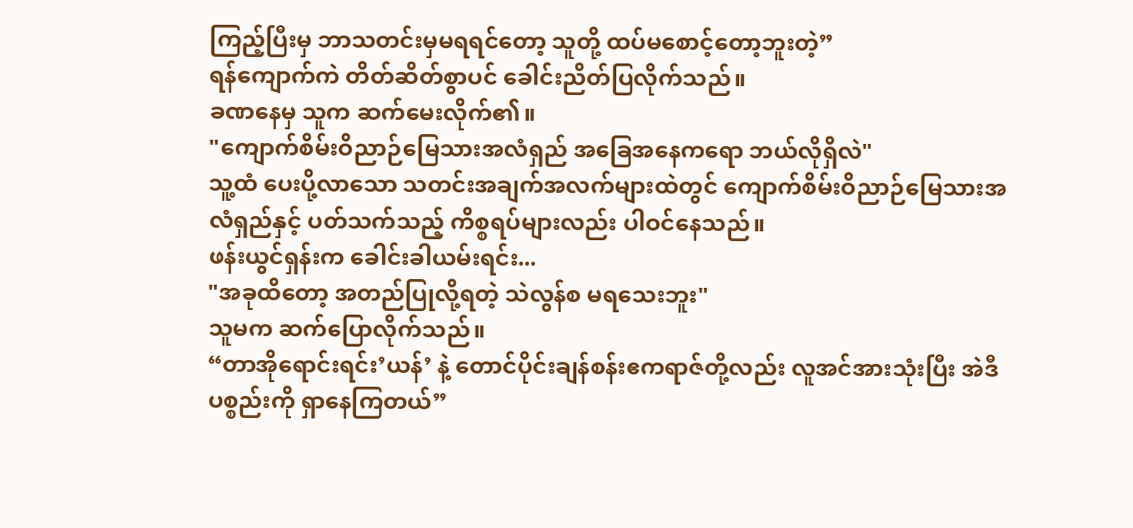ကြည့်ပြီးမှ ဘာသတင်းမှမရရင်တော့ သူတို့ ထပ်မစောင့်တော့ဘူးတဲ့”
ရန်ကျောက်ကဲ တိတ်ဆိတ်စွာပင် ခေါင်းညိတ်ပြလိုက်သည်။
ခဏနေမှ သူက ဆက်မေးလိုက်၏။
"ကျောက်စိမ်းဝိညာဉ်မြေသားအလံရှည် အခြေအနေကရော ဘယ်လိုရှိလဲ"
သူ့ထံ ပေးပို့လာသော သတင်းအချက်အလက်များထဲတွင် ကျောက်စိမ်းဝိညာဉ်မြေသားအလံရှည်နှင့် ပတ်သက်သည့် ကိစ္စရပ်များလည်း ပါဝင်နေသည်။
ဖန်းယွင်ရှန်းက ခေါင်းခါယမ်းရင်း...
"အခုထိတော့ အတည်ပြုလို့ရတဲ့ သဲလွန်စ မရသေးဘူး"
သူမက ဆက်ပြောလိုက်သည်။
“တာအိုရောင်းရင်း’ယန်’ နဲ့ တောင်ပိုင်းချန်စန်းဧကရာဇ်တို့လည်း လူအင်အားသုံးပြီး အဲဒီပစ္စည်းကို ရှာနေကြတယ်”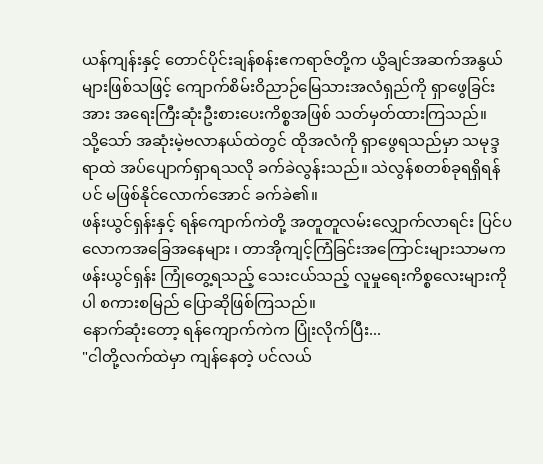ယန်ကျန်းနှင့် တောင်ပိုင်းချန်စန်းဧကရာဇ်တို့က ယွိချင်အဆက်အနွယ်များဖြစ်သဖြင့် ကျောက်စိမ်းဝိညာဉ်မြေသားအလံရှည်ကို ရှာဖွေခြင်းအား အရေးကြီးဆုံးဦးစားပေးကိစ္စအဖြစ် သတ်မှတ်ထားကြသည်။
သို့သော် အဆုံးမဲ့ဗလာနယ်ထဲတွင် ထိုအလံကို ရှာဖွေရသည်မှာ သမုဒ္ဒရာထဲ အပ်ပျောက်ရှာရသလို ခက်ခဲလွန်းသည်။ သဲလွန်စတစ်ခုရရှိရန်ပင် မဖြစ်နိုင်လောက်အောင် ခက်ခဲ၏။
ဖန်းယွင်ရှန်းနှင့် ရန်ကျောက်ကဲတို့ အတူတူလမ်းလျှောက်လာရင်း ပြင်ပလောကအခြေအနေများ ၊ တာအိုကျင့်ကြံခြင်းအကြောင်းများသာမက ဖန်းယွင်ရှန်း ကြုံတွေ့ရသည့် သေးငယ်သည့် လူမှုရေးကိစ္စလေးများကိုပါ စကားစမြည် ပြောဆိုဖြစ်ကြသည်။
နောက်ဆုံးတော့ ရန်ကျောက်ကဲက ပြုံးလိုက်ပြီး...
"ငါတို့လက်ထဲမှာ ကျန်နေတဲ့ ပင်လယ်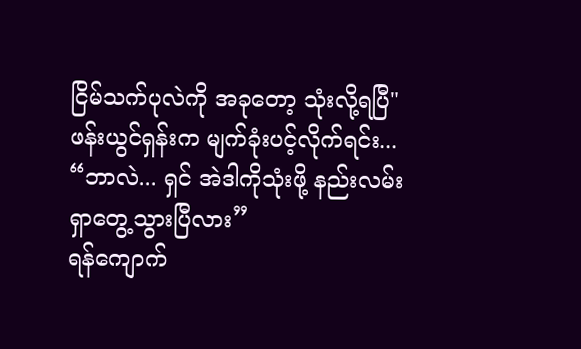ငြိမ်သက်ပုလဲကို အခုတော့ သုံးလို့ရပြီ"
ဖန်းယွင်ရှန်းက မျက်ခုံးပင့်လိုက်ရင်း...
“ဘာလဲ... ရှင် အဲဒါကိုသုံးဖို့ နည်းလမ်းရှာတွေ့သွားပြီလား”
ရန်ကျောက်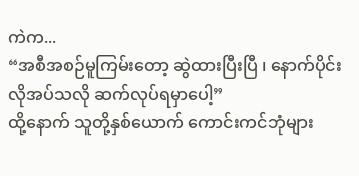ကဲက...
“အစီအစဉ်မူကြမ်းတော့ ဆွဲထားပြီးပြီ ၊ နောက်ပိုင်း လိုအပ်သလို ဆက်လုပ်ရမှာပေါ့”
ထို့နောက် သူတို့နှစ်ယောက် ကောင်းကင်ဘုံများ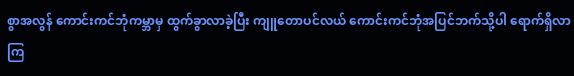စွာအလွန် ကောင်းကင်ဘုံကမ္ဘာမှ ထွက်ခွာလာခဲ့ပြီး ကျူတောပင်လယ် ကောင်းကင်ဘုံအပြင်ဘက်သို့ပါ ရောက်ရှိလာကြ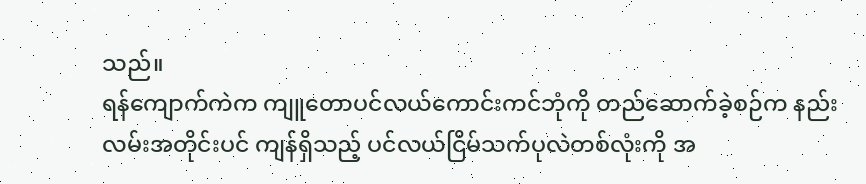သည်။
ရန်ကျောက်ကဲက ကျူတောပင်လယ်ကောင်းကင်ဘုံကို တည်ဆောက်ခဲ့စဉ်က နည်းလမ်းအတိုင်းပင် ကျန်ရှိသည့် ပင်လယ်ငြိမ်သက်ပုလဲတစ်လုံးကို အ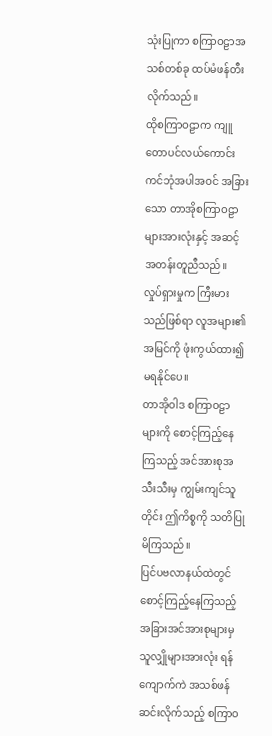သုံးပြုကာ စကြာဝဠာအသစ်တစ်ခု ထပ်မံဖန်တီးလိုက်သည်။
ထိုစကြာဝဠာက ကျူတောပင်လယ်ကောင်းကင်ဘုံအပါအဝင် အခြားသော တာအိုစကြာဝဠာများအားလုံးနှင့် အဆင့်အတန်းတူညီသည်။
လှုပ်ရှားမှုက ကြီးမားသည်ဖြစ်ရာ လူအများ၏အမြင်ကို ဖုံးကွယ်ထား၍ မရနိုင်ပေ။
တာအိုဝါဒ စကြာဝဠာများကို စောင့်ကြည့်နေကြသည့် အင်အားစုအသီးသီးမှ ကျွမ်းကျင်သူတိုင်း ဤကိစ္စကို သတိပြုမိကြသည်။
ပြင်ပဗလာနယ်ထဲတွင် စောင့်ကြည့်နေကြသည့် အခြားအင်အားစုများမှ သူလျှိုများအားလုံး ရန်ကျောက်ကဲ အသစ်ဖန်ဆင်းလိုက်သည့် စကြာဝ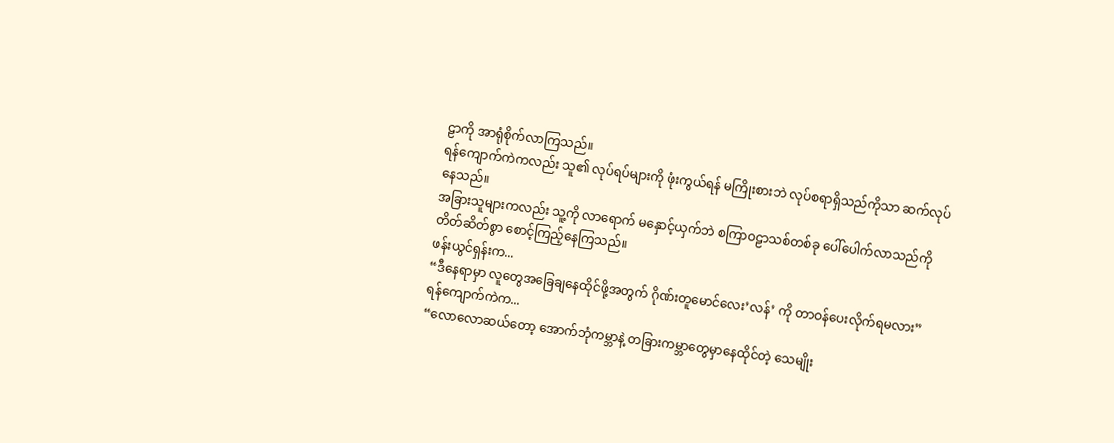ဠာကို အာရုံစိုက်လာကြသည်။
ရန်ကျောက်ကဲကလည်း သူ၏ လုပ်ရပ်များကို ဖုံးကွယ်ရန် မကြိုးစားဘဲ လုပ်စရာရှိသည်ကိုသာ ဆက်လုပ်နေသည်။
အခြားသူများကလည်း သူ့ကို လာရောက် မနှောင့်ယှက်ဘဲ စကြာဝဠာသစ်တစ်ခု ပေါ်ပေါက်လာသည်ကို တိတ်ဆိတ်စွာ စောင့်ကြည့်နေကြသည်။
ဖန်းယွင်ရှန်းက...
“ဒီနေရာမှာ လူတွေအခြေချနေထိုင်ဖို့အတွက် ဂိုဏ်းတူမောင်လေး’လန်’ ကို တာဝန်ပေးလိုက်ရမလား”
ရန်ကျောက်ကဲက...
“လောလောဆယ်တော့ အောက်ဘုံကမ္ဘာနဲ့ တခြားကမ္ဘာတွေမှာနေထိုင်တဲ့ သေမျိုး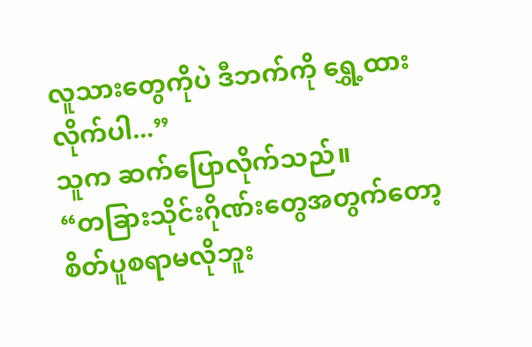လူသားတွေကိုပဲ ဒီဘက်ကို ရွှေ့ထားလိုက်ပါ...”
သူက ဆက်ပြောလိုက်သည်။
“တခြားသိုင်းဂိုဏ်းတွေအတွက်တော့ စိတ်ပူစရာမလိုဘူး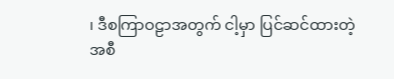၊ ဒီစကြာဝဠာအတွက် ငါ့မှာ ပြင်ဆင်ထားတဲ့ အစီ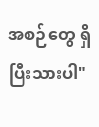အစဉ်တွေ ရှိပြီးသားပါ"